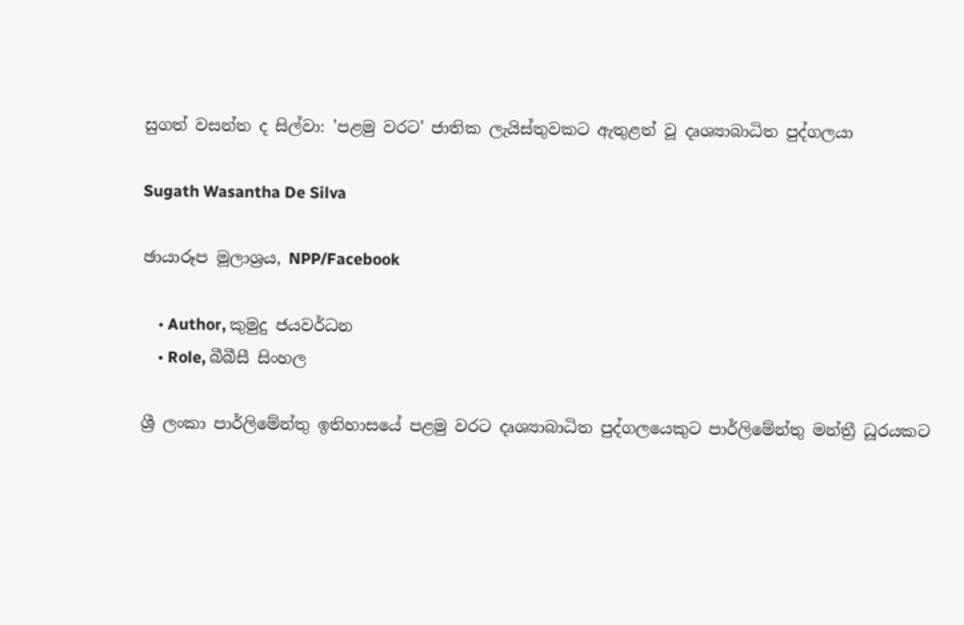සුගත් වසන්ත ද සිල්වා: 'පළමු වරට' ජාතික ලැයිස්තුවකට ඇතුළත් වූ දෘශ්‍යාබාධිත පුද්ගලයා

Sugath Wasantha De Silva

ඡායාරූප මූලාශ්‍රය, NPP/Facebook

    • Author, කුමුදු ජයවර්ධන
    • Role, බීබීසී සිංහල

ශ්‍රී ලංකා පාර්ලිමේන්තු ඉතිහාසයේ පළමු වරට දෘශ්‍යාබාධිත පුද්ගලයෙකුට පාර්ලිමේන්තු මන්ත්‍රී ධූරයකට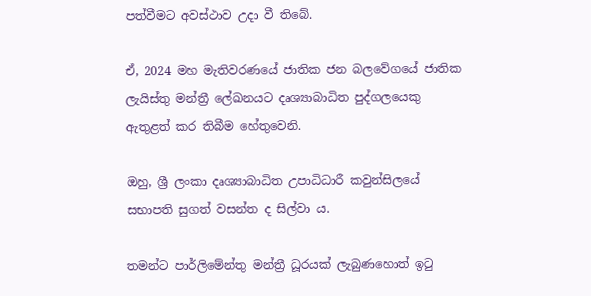පත්වීමට අවස්ථාව උදා වී තිබේ.

ඒ, 2024 මහ මැතිවරණයේ ජාතික ජන බලවේගයේ ජාතික ලැයිස්තු මන්ත්‍රී ලේඛනයට දෘශ්‍යාබාධිත පුද්ගලයෙකු ඇතුළත් කර තිබීම හේතුවෙනි.

ඔහු, ශ්‍රී ලංකා දෘශ්‍යාබාධිත උපාධිධාරී කවුන්සිලයේ සභාපති සුගත් වසන්ත ද සිල්වා ය.

තමන්ට පාර්ලිමේන්තු මන්ත්‍රී ධූරයක් ලැබුණහොත් ඉටු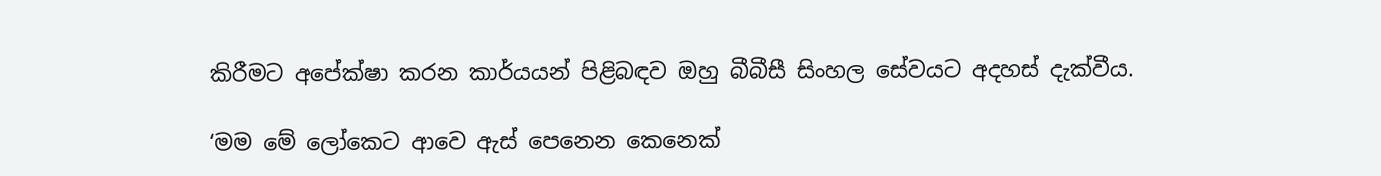කිරීමට අපේක්ෂා කරන කාර්යයන් පිළිබඳව ඔහු බීබීසී සිංහල සේවයට අදහස් දැක්වීය.

‘මම මේ ලෝකෙට ආවෙ ඇස් පෙනෙන කෙනෙක්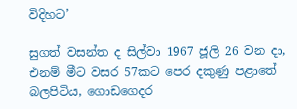විදිහට’

සුගත් වසන්ත ද සිල්වා 1967 ජූලි 26 වන දා, එනම් මීට වසර 57කට පෙර දකුණු පළාතේ බලපිටිය, ගොඩගෙදර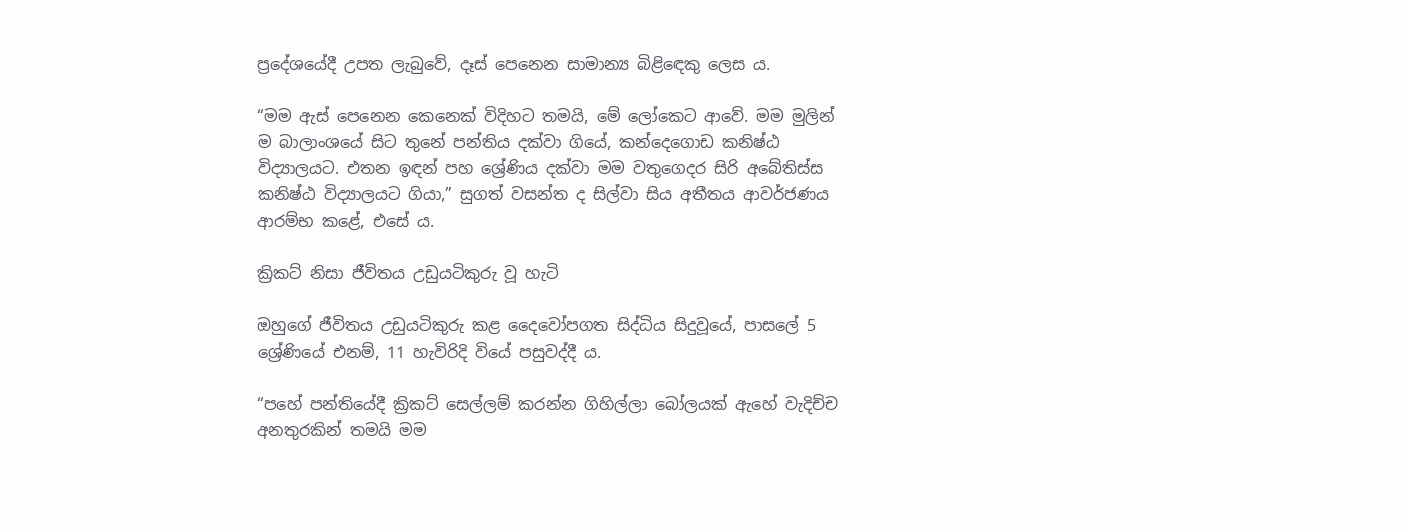ප්‍රදේශයේදී උපත ලැබුවේ, දෑස් පෙනෙන සාමාන්‍ය බිළිඳෙකු ලෙස ය.

“මම ඇස් පෙනෙන කෙනෙක් විදිහට තමයි, මේ ලෝකෙට ආවේ. මම මුලින් ම බාලාංශයේ සිට තුනේ පන්තිය දක්වා ගියේ, කන්දෙගොඩ කනිෂ්ඨ විද්‍යාලයට. එතන ඉඳන් පහ ශ්‍රේණිය දක්වා මම වතුගෙදර සිරි අබේතිස්ස කනිෂ්ඨ විද්‍යාලයට ගියා,” සුගත් වසන්ත ද සිල්වා සිය අතීතය ආවර්ජණය ආරම්භ කළේ, එසේ ය.

ක්‍රිකට් නිසා ජීවිතය උඩුයටිකුරු වූ හැටි

ඔහුගේ ජීවිතය උඩුයටිකුරු කළ දෛවෝපගත සිද්ධිය සිදුවූයේ, පාසලේ 5 ශ්‍රේණියේ එනම්, 11 හැවිරිදි වියේ පසුවද්දී ය.

“පහේ පන්තියේදී ක්‍රිකට් සෙල්ලම් කරන්න ගිහිල්ලා බෝලයක් ඇහේ වැදිච්ච අනතුරකින් තමයි මම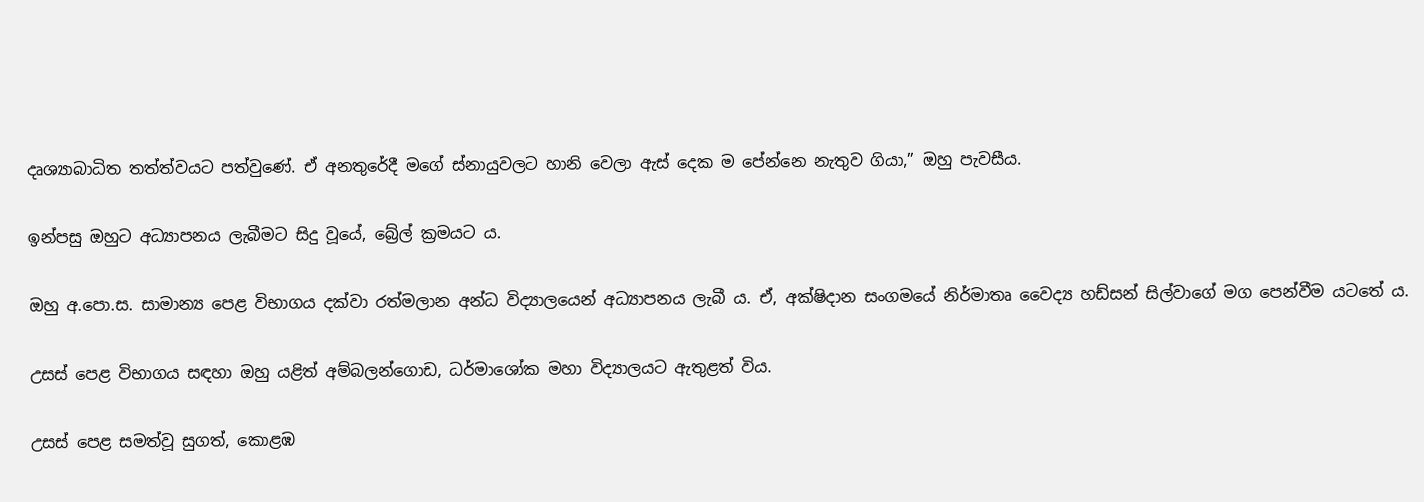දෘශ්‍යාබාධිත තත්ත්වයට පත්වුණේ. ඒ අනතුරේදී මගේ ස්නායුවලට හානි වෙලා ඇස් දෙක ම පේන්නෙ නැතුව ගියා,” ඔහු පැවසීය.

ඉන්පසු ඔහුට අධ්‍යාපනය ලැබීමට සිදු වූයේ, බ්‍රේල් ක්‍රමයට ය.

ඔහු අ.පො.ස. සාමාන්‍ය පෙළ විභාගය දක්වා රත්මලාන අන්ධ විද්‍යාලයෙන් අධ්‍යාපනය ලැබී ය. ඒ, අක්ෂිදාන සංගමයේ නිර්මාතෘ වෛද්‍ය හඩ්සන් සිල්වාගේ මග පෙන්වීම යටතේ ය.

උසස් පෙළ විභාගය සඳහා ඔහු යළිත් අම්බලන්ගොඩ, ධර්මාශෝක මහා විද්‍යාලයට ඇතුළත් විය.

උසස් පෙළ සමත්වූ සුගත්, කොළඹ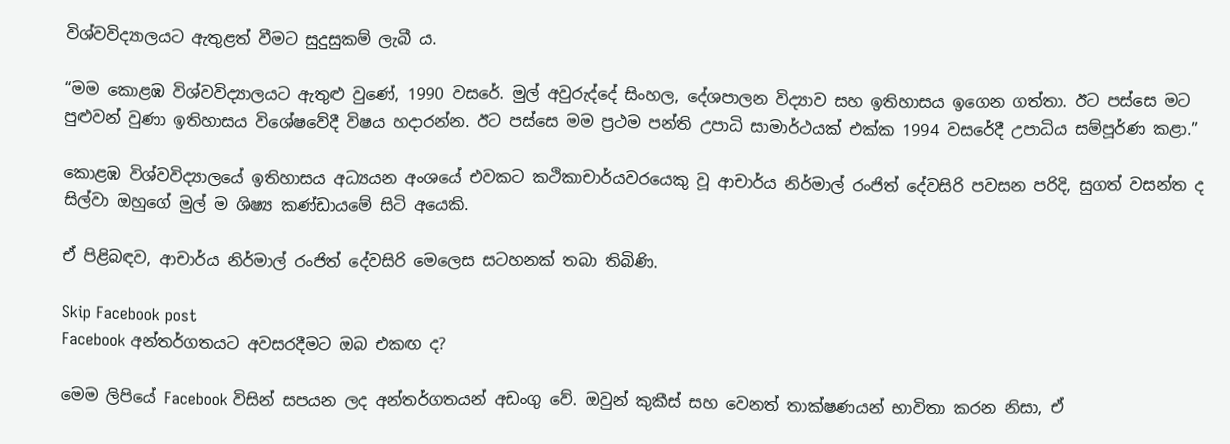විශ්වවිද්‍යාලයට ඇතුළත් වීමට සුදුසුකම් ලැබී ය.

“මම කොළඹ විශ්වවිද්‍යාලයට ඇතුළු වුණේ, 1990 වසරේ. මුල් අවුරුද්දේ සිංහල, දේශපාලන විද්‍යාව සහ ඉතිහාසය ඉගෙන ගත්තා. ඊට පස්සෙ මට පුළුවන් වුණා ඉතිහාසය විශේෂවේදී විෂය හදාරන්න. ඊට පස්සෙ මම ප්‍රථම පන්ති උපාධි සාමාර්ථයක් එක්ක 1994 වසරේදී උපාධිය සම්පූර්ණ කළා.”

කොළඹ විශ්වවිද්‍යාලයේ ඉතිහාසය අධ්‍යයන අංශයේ එවකට කථිකාචාර්යවරයෙකු වූ ආචාර්ය නිර්මාල් රංජිත් දේවසිරි පවසන පරිදි, සුගත් වසන්ත ද සිල්වා ඔහුගේ මුල් ම ශිෂ්‍ය කණ්ඩායමේ සිටි අයෙකි.

ඒ පිළිබඳව, ආචාර්ය නිර්මාල් රංජිත් දේවසිරි මෙලෙස සටහනක් තබා තිබිණි.

Skip Facebook post
Facebook අන්තර්ගතයට අවසරදීමට ඔබ එකඟ ද?

මෙම ලිපියේ Facebook විසින් සපයන ලද අන්තර්ගතයන් අඩංගු වේ. ඔවුන් කුකීස් සහ වෙනත් තාක්ෂණයන් භාවිතා කරන නිසා, ඒ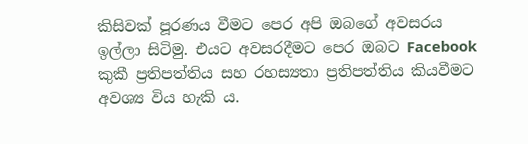කිසිවක් පූරණය වීමට පෙර අපි ඔබගේ අවසරය ඉල්ලා සිටිමු. එයට අවසරදීමට පෙර ඔබට Facebook කුකී ප්‍රතිපත්තිය සහ රහස්‍යතා ප්‍රතිපත්තිය කියවීමට අවශ්‍ය විය හැකි ය.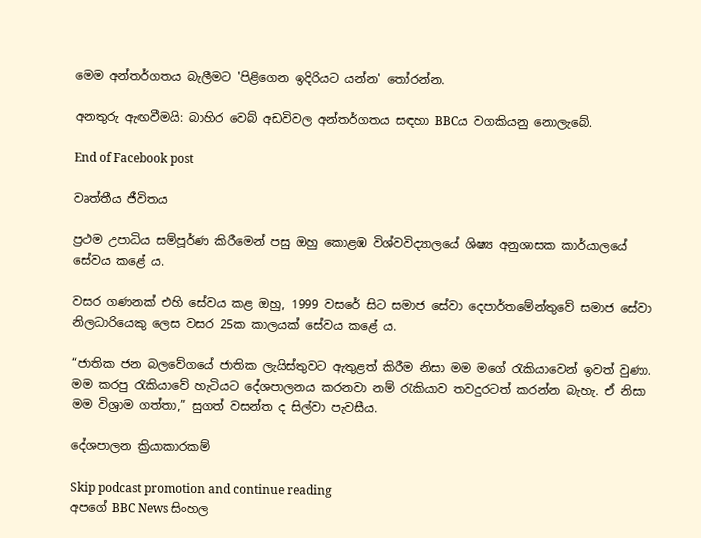මෙම අන්තර්ගතය බැලීමට 'පිළිගෙන ඉදිරියට යන්න' තෝරන්න.

අනතුරු ඇඟවීමයි: බාහිර වෙබ් අඩවිවල අන්තර්ගතය සඳහා BBCය වගකියනු නොලැබේ.

End of Facebook post

වෘත්තීය ජීවිතය

ප්‍රථම උපාධිය සම්පූර්ණ කිරීමෙන් පසු ඔහු කොළඹ විශ්වවිද්‍යාලයේ ශිෂ්‍ය අනුශාසක කාර්යාලයේ සේවය කළේ ය.

වසර ගණනක් එහි සේවය කළ ඔහු, 1999 වසරේ සිට සමාජ සේවා දෙපාර්තමේන්තුවේ සමාජ සේවා නිලධාරියෙකු ලෙස වසර 25ක කාලයක් සේවය කළේ ය.

“ජාතික ජන බලවේගයේ ජාතික ලැයිස්තුවට ඇතුළත් කිරීම නිසා මම මගේ රැකියාවෙන් ඉවත් වුණා. මම කරපු රැකියාවේ හැටියට දේශපාලනය කරනවා නම් රැකියාව තවදුරටත් කරන්න බැහැ. ඒ නිසා මම විශ්‍රාම ගත්තා,” සුගත් වසන්ත ද සිල්වා පැවසීය.

දේශපාලන ක්‍රියාකාරකම්

Skip podcast promotion and continue reading
අපගේ BBC News සිංහල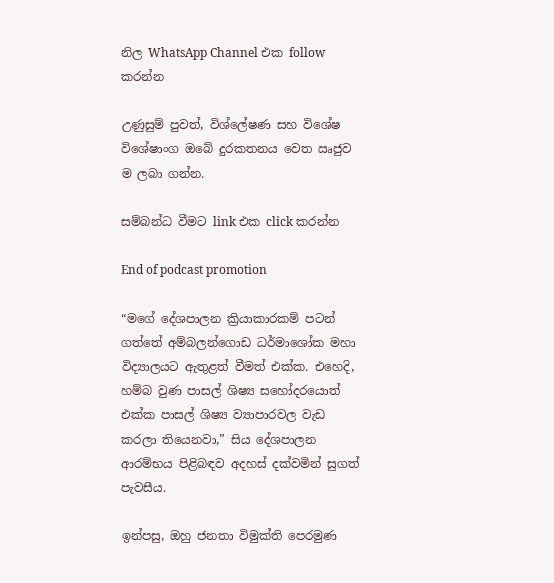නිල WhatsApp Channel එක follow කරන්න

උණුසුම් පුවත්, විශ්ලේෂණ සහ විශේෂ විශේෂාංග ඔබේ දුරකතනය වෙත ඍජුව ම ලබා ගන්න.

සම්බන්ධ වීමට link එක click කරන්න

End of podcast promotion

“මගේ දේශපාලන ක්‍රියාකාරකම් පටන් ගත්තේ අම්බලන්ගොඩ ධර්මාශෝක මහා විද්‍යාලයට ඇතුළත් වීමත් එක්ක. එහෙදි, හම්බ වුණ පාසල් ශිෂ්‍ය සහෝදරයොත් එක්ක පාසල් ශිෂ්‍ය ව්‍යාපාරවල වැඩ කරලා තියෙනවා,” සිය දේශපාලන ආරම්භය පිළිබඳව අදහස් දක්වමින් සුගත් පැවසීය.

ඉන්පසු, ඔහු ජනතා විමුක්ති පෙරමුණ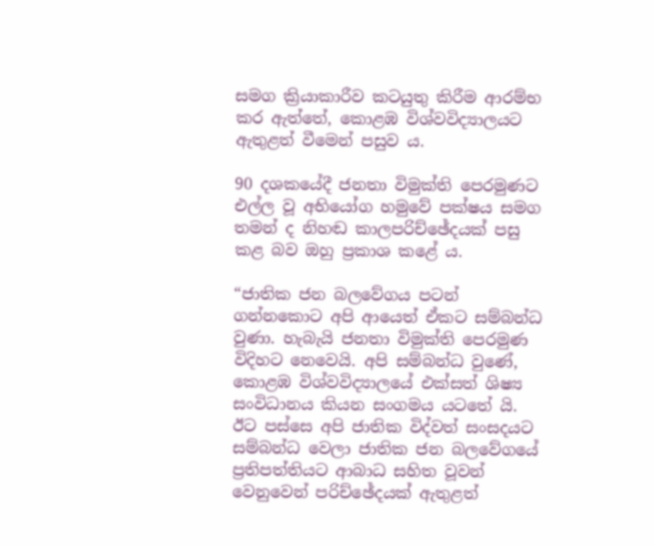සමග ක්‍රියාකාරීව කටයුතු කිරීම ආරම්භ කර ඇත්තේ, කොළඹ විශ්වවිද්‍යාලයට ඇතුළත් වීමෙන් පසුව ය.

90 දශකයේදී ජනතා විමුක්ති පෙරමුණට එල්ල වූ අභියෝග හමුවේ පක්ෂය සමග තමන් ද නිහඬ කාලපරිච්ඡේදයක් පසු කළ බව ඔහු ප්‍රකාශ කළේ ය.

“ජාතික ජන බලවේගය පටන් ගන්නකොට අපි ආයෙත් ඒකට සම්බන්ධ වුණා. හැබැයි ජනතා විමුක්ති පෙරමුණ විදිහට නෙවෙයි. අපි සම්බන්ධ වුණේ, කොළඹ විශ්වවිද්‍යාලයේ එක්සත් ශිෂ්‍ය සංවිධානය කියන සංගමය යටතේ යි. ඊට පස්සෙ අපි ජාතික විද්වත් සංසදයට සම්බන්ධ වෙලා ජාතික ජන බලවේගයේ ප්‍රතිපත්තියට ආබාධ සහිත වූවන් වෙනුවෙන් පරිච්ඡේදයක් ඇතුළත්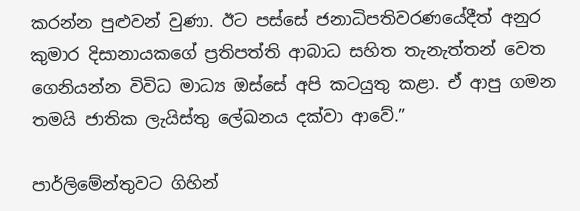කරන්න පුළුවන් වුණා. ඊට පස්සේ ජනාධිපතිවරණයේදීත් අනුර කුමාර දිසානායකගේ ප්‍රතිපත්ති ආබාධ සහිත තැනැත්තන් වෙත ගෙනියන්න විවිධ මාධ්‍ය ඔස්සේ අපි කටයුතු කළා. ඒ ආපු ගමන තමයි ජාතික ලැයිස්තු ලේඛනය දක්වා ආවේ.”

පාර්ලිමේන්තුවට ගිහින්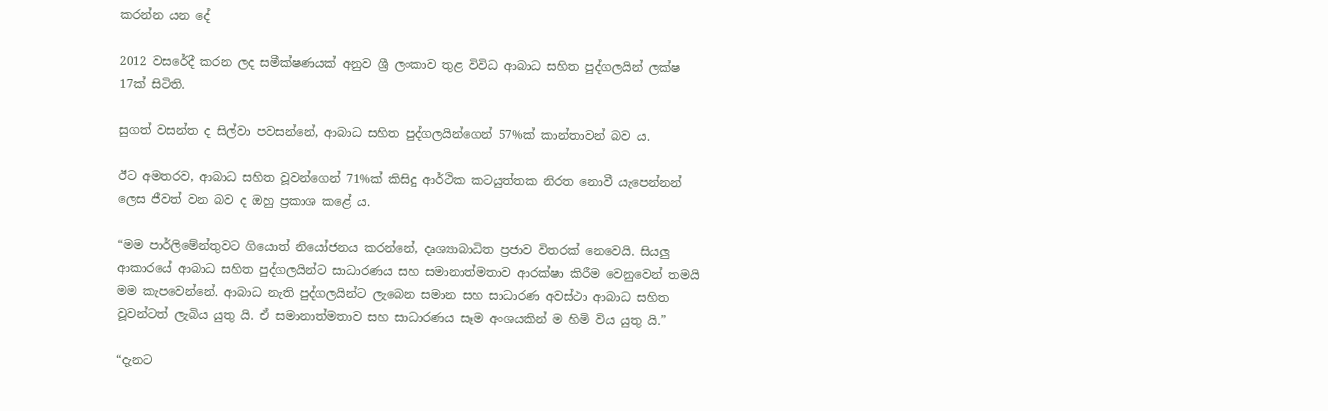කරන්න යන දේ

2012 වසරේදී කරන ලද සමීක්ෂණයක් අනුව ශ්‍රී ලංකාව තුළ විවිධ ආබාධ සහිත පුද්ගලයින් ලක්ෂ 17ක් සිටිති.

සුගත් වසන්ත ද සිල්වා පවසන්නේ, ආබාධ සහිත පුද්ගලයින්ගෙන් 57%ක් කාන්තාවන් බව ය.

ඊට අමතරව, ආබාධ සහිත වූවන්ගෙන් 71%ක් කිසිදු ආර්ථික කටයුත්තක නිරත නොවී යැපෙන්නන් ලෙස ජීවත් වන බව ද ඔහු ප්‍රකාශ කළේ ය.

“මම පාර්ලිමේන්තුවට ගියොත් නියෝජනය කරන්නේ, දෘශ්‍යාබාධිත ප්‍රජාව විතරක් නෙවෙයි. සියලු ආකාරයේ ආබාධ සහිත පුද්ගලයින්ට සාධාරණය සහ සමානාත්මතාව ආරක්ෂා කිරීම වෙනුවෙන් තමයි මම කැපවෙන්නේ. ආබාධ නැති පුද්ගලයින්ට ලැබෙන සමාන සහ සාධාරණ අවස්ථා ආබාධ සහිත වූවන්ටත් ලැබිය යුතු යි. ඒ සමානාත්මතාව සහ සාධාරණය සෑම අංශයකින් ම හිමි විය යුතු යි.”

“දැනට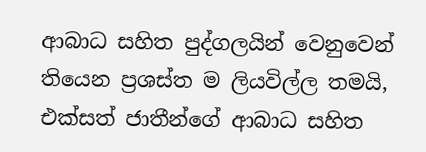ආබාධ සහිත පුද්ගලයින් වෙනුවෙන් තියෙන ප්‍රශස්ත ම ලියවිල්ල තමයි, එක්සත් ජාතීන්ගේ ආබාධ සහිත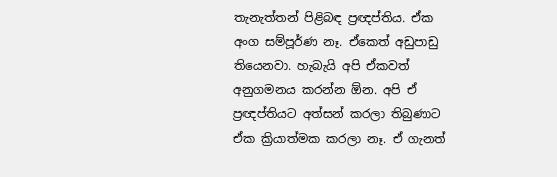තැනැත්තන් පිළිබඳ ප්‍රඥප්තිය. ඒක අංග සම්පූර්ණ නෑ. ඒකෙත් අඩුපාඩු තියෙනවා. හැබැයි අපි ඒකවත් අනුගමනය කරන්න ඕන. අපි ඒ ප්‍රඥප්තියට අත්සන් කරලා තිබුණාට ඒක ක්‍රියාත්මක කරලා නෑ. ඒ ගැනත්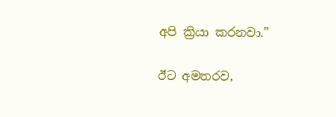අපි ක්‍රියා කරනවා.”

ඊට අමතරව,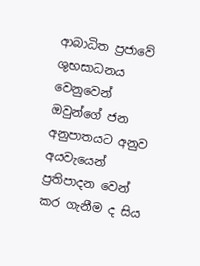ආබාධිත ප්‍රජාවේ ශුභසාධනය වෙනුවෙන් ඔවුන්ගේ ජන අනුපාතයට අනුව අයවැයෙන් ප්‍රතිපාදන වෙන් කර ගැනීම ද සිය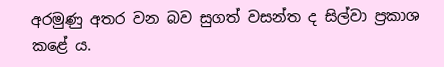අරමුණු අතර වන බව සුගත් වසන්ත ද සිල්වා ප්‍රකාශ කළේ ය.